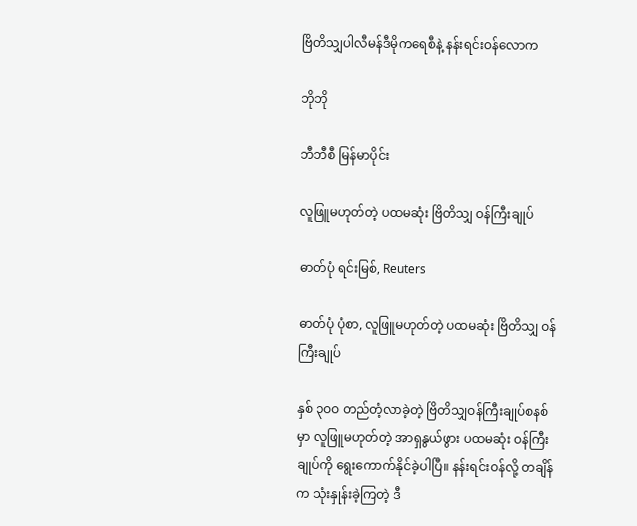ဗြိတိသျှပါလီမန်ဒီမိုကရေစီနဲ့ နန်းရင်းဝန်လောက

ဘိုဘို

ဘီဘီစီ မြန်မာပိုင်း

လူဖြူမဟုတ်တဲ့ ပထမဆုံး ဗြိတိသျှ ဝန်ကြီးချုပ်

ဓာတ်ပုံ ရင်းမြစ်, Reuters

ဓာတ်ပုံ ပုံစာ, လူဖြူမဟုတ်တဲ့ ပထမဆုံး ဗြိတိသျှ ဝန်ကြီးချုပ်

နှစ် ၃ဝဝ တည်တံ့လာခဲ့တဲ့ ဗြိတိသျှဝန်ကြီးချုပ်စနစ်မှာ လူဖြူမဟုတ်တဲ့ အာရှနွယ်ဖွား ပထမဆုံး ဝန်ကြီးချုပ်ကို ရွေးကောက်နိုင်ခဲ့ပါပြီ။ နန်းရင်းဝန်လို့ တချိန်က သုံးနှုန်းခဲ့ကြတဲ့ ဒီ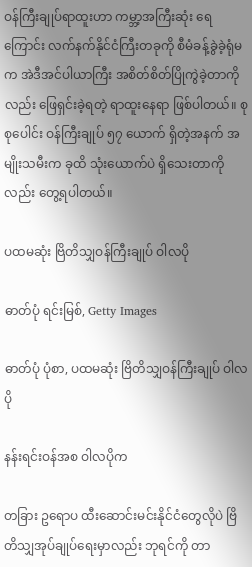ဝန်ကြီးချုပ်ရာထူးဟာ ကမ္ဘာ့အကြီးဆုံး ရေကြောင်း လက်နက်နိုင်ငံကြီးတခုကို စီမံခန့်ခွဲခဲ့ရုံမက အဲဒီအင်ပါယာကြီး အစိတ်စိတ်ပြိုကွဲခဲ့တာကိုလည်း ဖြေရှင်းခဲ့ရတဲ့ ရာထူးနေရာ ဖြစ်ပါတယ်။ စုစုပေါင်း ဝန်ကြီးချုပ် ၅၇ ယောက် ရှိတဲ့အနက် အမျိုးသမီးက ခုထိ သုံးယောက်ပဲ ရှိသေးတာကိုလည်း တွေ့ရပါတယ်။

ပထမဆုံး ဗြိတိသျှဝန်ကြီးချုပ် ဝါလပို

ဓာတ်ပုံ ရင်းမြစ်, Getty Images

ဓာတ်ပုံ ပုံစာ, ပထမဆုံး ဗြိတိသျှဝန်ကြီးချုပ် ဝါလပို

နန်းရင်းဝန်အစ ဝါလပိုက

တခြား ဥရောပ ထီးဆောင်းမင်းနိုင်ငံတွေလိုပဲ ဗြိတိသျှအုပ်ချုပ်ရေးမှာလည်း ဘုရင်ကို တာ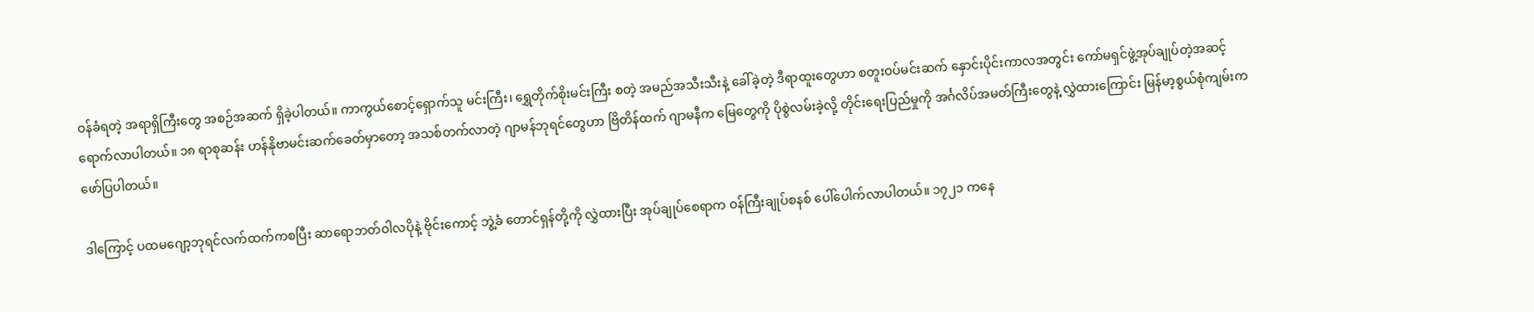ဝန်ခံရတဲ့ အရာရှိကြီးတွေ အစဉ်အဆက် ရှိခဲ့ပါတယ်။ ကာကွယ်စောင့်ရှောက်သူ မင်းကြီး၊ ရွှေတိုက်စိုးမင်းကြီး စတဲ့ အမည်အသီးသီးနဲ့ ခေါ်ခဲ့တဲ့ ဒီရာထူးတွေဟာ စတူးဝပ်မင်းဆက် နှောင်းပိုင်းကာလအတွင်း ကော်မရှင်ဖွဲ့အုပ်ချုပ်တဲ့အဆင့် ရောက်လာပါတယ်။ ၁၈ ရာစုဆန်း ဟန်နိုဗာမင်းဆက်ခေတ်မှာတော့ အသစ်တက်လာတဲ့ ဂျာမန်ဘုရင်တွေဟာ ဗြိတိန်ထက် ဂျာမနီက မြေတွေကို ပိုစွဲလမ်းခဲ့လို့ တိုင်းရေးပြည်မှုကို အင်္ဂလိပ်အမတ်ကြီးတွေနဲ့ လွှဲထားကြောင်း မြန်မာ့စွယ်စုံကျမ်းက ဖော်ပြပါတယ်။

ဒါကြောင့် ပထမဂျော့ဘုရင်လက်ထက်ကစပြီး ဆာရောဘတ်ဝါလပိုနဲ့ ဗိုင်းကောင့် ဘွဲ့ခံ တောင်ရှန်တို့ကို လွှဲထားပြီး အုပ်ချုပ်စေရာက ဝန်ကြီးချုပ်စနစ် ပေါ်ပေါက်လာပါတယ်။ ၁၇၂၁ ကနေ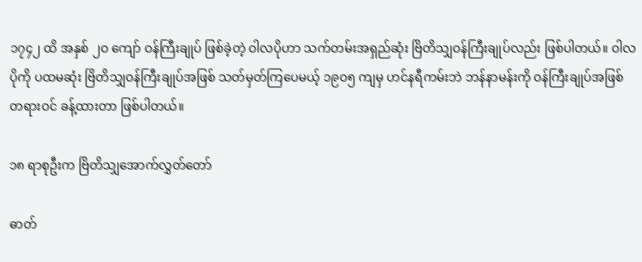၁၇၄၂ ထိ အနှစ် ၂ဝ ကျော် ဝန်ကြီးချုပ် ဖြစ်ခဲ့တဲ့ ဝါလပိုဟာ သက်တမ်းအရှည်ဆုံး ဗြိတိသျှဝန်ကြီးချုပ်လည်း ဖြစ်ပါတယ်။ ဝါလပိုကို ပထမဆုံး ဗြိတိသျှဝန်ကြီးချုပ်အဖြစ် သတ်မှတ်ကြပေမယ့် ၁၉ဝ၅ ကျမှ ဟင်နရီကမ်းဘဲ ဘန်နာမန်းကို ဝန်ကြီးချုပ်အဖြစ် တရားဝင် ခန့်ထားတာ ဖြစ်ပါတယ်။

၁၈ ရာစုဦးက ဗြိတိသျှအောက်လွှတ်တော်

ဓာတ်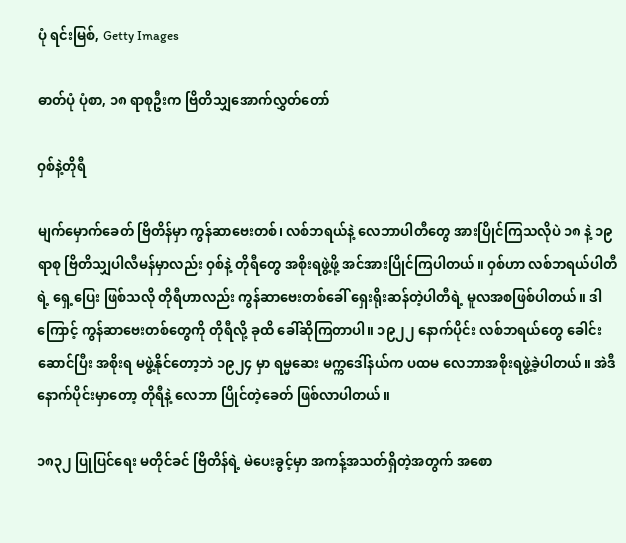ပုံ ရင်းမြစ်, Getty Images

ဓာတ်ပုံ ပုံစာ, ၁၈ ရာစုဦးက ဗြိတိသျှအောက်လွှတ်တော်

ဝှစ်နဲ့တိုရီ

မျက်မှောက်ခေတ် ဗြိတိန်မှာ ကွန်ဆာဗေးတစ်၊ လစ်ဘရယ်နဲ့ လေဘာပါတီတွေ အားပြိုင်ကြသလိုပဲ ၁၈ နဲ့ ၁၉ ရာစု ဗြိတိသျှပါလီမန်မှာလည်း ဝှစ်နဲ့ တိုရီတွေ အစိုးရဖွဲ့ဖို့ အင်အားပြိုင်ကြပါတယ်။ ဝှစ်ဟာ လစ်ဘရယ်ပါတီရဲ့ ရှေ့ပြေး ဖြစ်သလို တိုရီဟာလည်း ကွန်ဆာဗေးတစ်ခေါ် ရှေးရိုးဆန်တဲ့ပါတီရဲ့ မူလအစဖြစ်ပါတယ်။ ဒါကြောင့် ကွန်ဆာဗေးတစ်တွေကို တိုရီလို့ ခုထိ ခေါ်ဆိုကြတာပါ။ ၁၉၂၂ နောက်ပိုင်း လစ်ဘရယ်တွေ ခေါင်းဆောင်ပြီး အစိုးရ မဖွဲ့နိုင်တော့ဘဲ ၁၉၂၄ မှာ ရမ္မဆေး မက္ကဒေါ်နယ်က ပထမ လေဘာအစိုးရဖွဲ့ခဲ့ပါတယ်။ အဲဒီနောက်ပိုင်းမှာတော့ တိုရီနဲ့ လေဘာ ပြိုင်တဲ့ခေတ် ဖြစ်လာပါတယ်။

၁၈၃၂ ပြုပြင်ရေး မတိုင်ခင် ဗြိတိန်ရဲ့ မဲပေးခွင့်မှာ အကန့်အသတ်ရှိတဲ့အတွက် အစော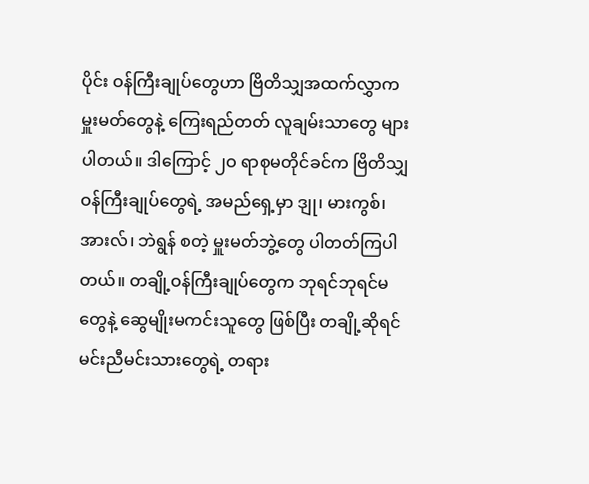ပိုင်း ဝန်ကြီးချုပ်တွေဟာ ဗြိတိသျှအထက်လွှာက မှူးမတ်တွေနဲ့ ကြေးရည်တတ် လူချမ်းသာတွေ များပါတယ်။ ဒါကြောင့် ၂ဝ ရာစုမတိုင်ခင်က ဗြိတိသျှဝန်ကြီးချုပ်တွေရဲ့ အမည်ရှေ့မှာ ဒျု၊ မားကွစ်၊ အားလ်၊ ဘဲရွန် စတဲ့ မှူးမတ်ဘွဲ့တွေ ပါတတ်ကြပါတယ်။ တချို့ဝန်ကြီးချုပ်တွေက ဘုရင်ဘုရင်မတွေနဲ့ ဆွေမျိုးမကင်းသူတွေ ဖြစ်ပြီး တချို့ဆိုရင် မင်းညီမင်းသားတွေရဲ့ တရား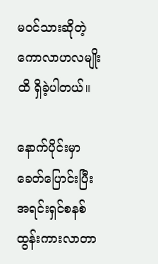မဝင်သားဆိုတဲ့ ကောလာဟလမျိုးထိ ရှိခဲ့ပါတယ်။

နောက်ပိုင်းမှာ ခေတ်ပြောင်းပြီး အရင်းရှင်စနစ် ထွန်းကားလာတာ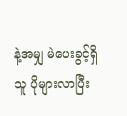နဲ့အမျှ မဲပေးခွင့်ရှိသူ ပိုများလာပြီး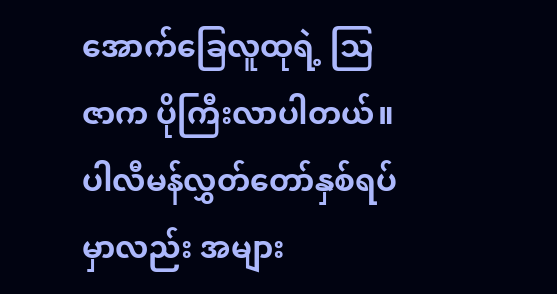အောက်ခြေလူထုရဲ့ သြဇာက ပိုကြီးလာပါတယ်။ ပါလီမန်လွှတ်တော်နှစ်ရပ်မှာလည်း အများ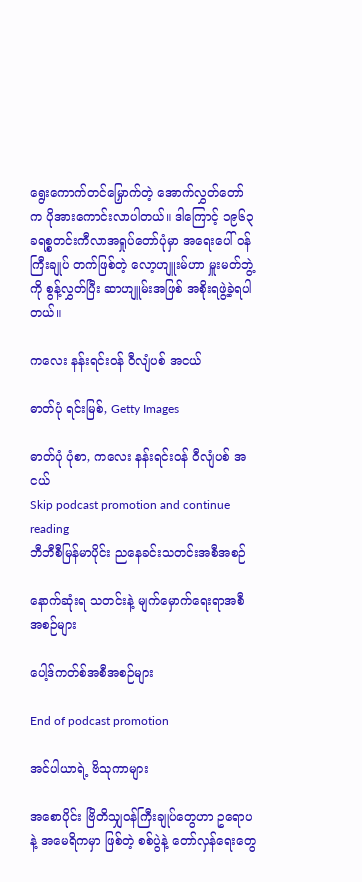ရွေးကောက်တင်မြှောက်တဲ့ အောက်လွှတ်တော်က ပိုအားကောင်းလာပါတယ်။ ဒါကြောင့် ၁၉၆၃ ခရစ္စတင်းကီလာအရှုပ်တော်ပုံမှာ အရေးပေါ် ဝန်ကြီးချုပ် တက်ဖြစ်တဲ့ လော့ဟျူးမ်ဟာ မှူးမတ်ဘွဲ့ကို စွန့်လွှတ်ပြီး ဆာဟျူမ်းအဖြစ် အစိုးရဖွဲ့ခဲ့ရပါတယ်။

ကလေး နန်းရင်းဝန် ဝီလျံပစ် အငယ်

ဓာတ်ပုံ ရင်းမြစ်, Getty Images

ဓာတ်ပုံ ပုံစာ, ကလေး နန်းရင်းဝန် ဝီလျံပစ် အငယ်
Skip podcast promotion and continue reading
ဘီဘီစီမြန်မာပိုင်း ညနေခင်းသတင်းအစီအစဉ်

နောက်ဆုံးရ သတင်းနဲ့ မျက်မှောက်ရေးရာအစီအစဉ်များ

ပေါ့ဒ်ကတ်စ်အစီအစဉ်များ

End of podcast promotion

အင်ပါယာရဲ့ ဗိသုကာများ

အစောပိုင်း ဗြိတိသျှဝန်ကြီးချုပ်တွေဟာ ဥရောပနဲ့ အမေရိကမှာ ဖြစ်တဲ့ စစ်ပွဲနဲ့ တော်လှန်ရေးတွေ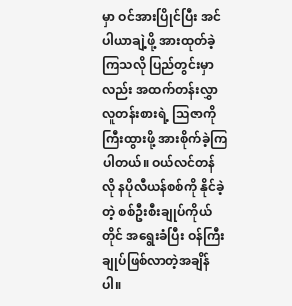မှာ ဝင်အားပြိုင်ပြီး အင်ပါယာချဲ့ဖို့ အားထုတ်ခဲ့ကြသလို ပြည်တွင်းမှာလည်း အထက်တန်းလွှာ လူတန်းစားရဲ့ သြဇာကို ကြီးထွားဖို့ အားစိုက်ခဲ့ကြပါတယ်။ ဝယ်လင်တန်လို နပိုလီယန်စစ်ကို နိုင်ခဲ့တဲ့ စစ်ဦးစီးချုပ်ကိုယ်တိုင် အရွေးခံပြီး ဝန်ကြီးချုပ်ဖြစ်လာတဲ့အချိန်ပါ။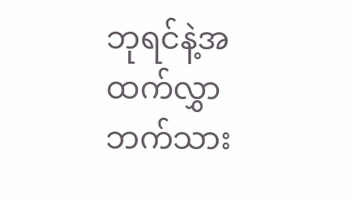ဘုရင်နဲ့အထက်လွှာဘက်သား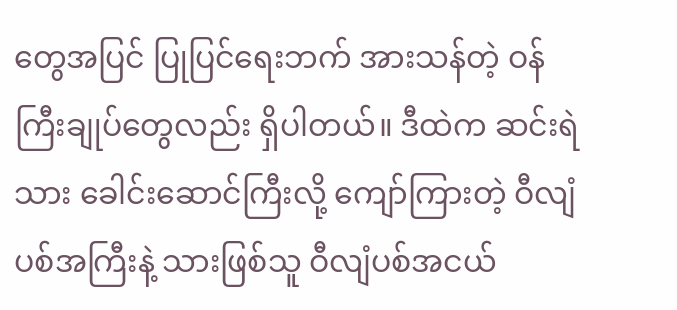တွေအပြင် ပြုပြင်ရေးဘက် အားသန်တဲ့ ဝန်ကြီးချုပ်တွေလည်း ရှိပါတယ်။ ဒီထဲက ဆင်းရဲသား ခေါင်းဆောင်ကြီးလို့ ကျော်ကြားတဲ့ ဝီလျံပစ်အကြီးနဲ့ သားဖြစ်သူ ဝီလျံပစ်အငယ်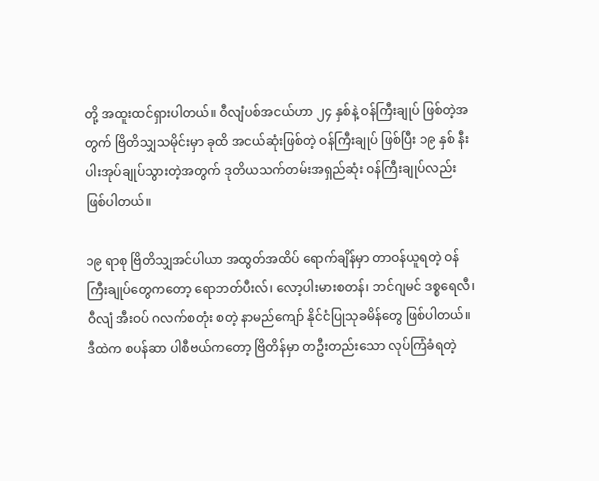တို့ အထူးထင်ရှားပါတယ်။ ဝီလျံပစ်အငယ်ဟာ ၂၄ နှစ်နဲ့ ဝန်ကြီးချုပ် ဖြစ်တဲ့အတွက် ဗြိတိသျှသမိုင်းမှာ ခုထိ အငယ်ဆုံးဖြစ်တဲ့ ဝန်ကြီးချုပ် ဖြစ်ပြီး ၁၉ နှစ် နီးပါးအုပ်ချုပ်သွားတဲ့အတွက် ဒုတိယသက်တမ်းအရှည်ဆုံး ဝန်ကြီးချုပ်လည်း ဖြစ်ပါတယ်။

၁၉ ရာစု ဗြိတိသျှအင်ပါယာ အထွတ်အထိပ် ရောက်ချိန်မှာ တာဝန်ယူရတဲ့ ဝန်ကြီးချုပ်တွေကတော့ ရောဘတ်ပီးလ်၊ လော့ပါးမားစတန်၊ ဘင်ဂျမင် ဒစ္စရေလီ၊ ဝီလျံ အီးဝပ် ဂလက်စတုံး စတဲ့ နာမည်ကျော် နိုင်ငံပြုသုခမိန်တွေ ဖြစ်ပါတယ်။ ဒီထဲက စပန်ဆာ ပါစီဗယ်ကတော့ ဗြိတိန်မှာ တဦးတည်းသော လုပ်ကြံခံရတဲ့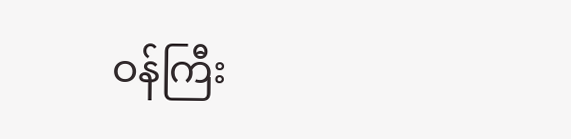ဝန်ကြီး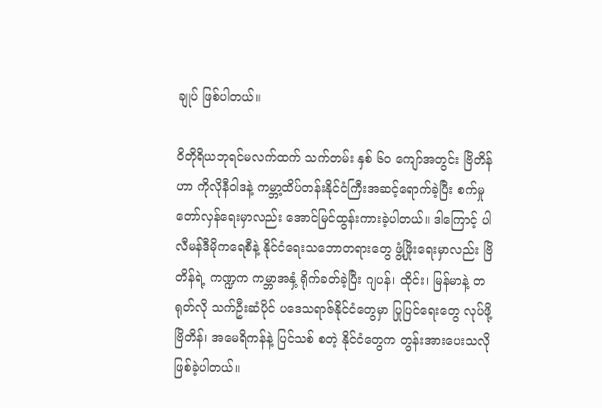ချုပ် ဖြစ်ပါတယ်။

ဝိတိုရိယဘုရင်မလက်ထက် သက်တမ်း နှစ် ၆ဝ ကျော်အတွင်း ဗြိတိန်ဟာ ကိုလိုနီဝါဒနဲ့ ကမ္ဘာ့ထိပ်တန်းနိုင်ငံကြီးအဆင့်ရောက်ခဲ့ပြီး စက်မှုတော်လှန်ရေးမှာလည်း အောင်မြင်ထွန်းကားခဲ့ပါတယ်။ ဒါကြောင့် ပါလီမန်ဒီမိုကရေစီနဲ့ နိုင်ငံရေးသဘောတရားတွေ ဖွံ့ဖြိုးရေးမှာလည်း ဗြိတိန်ရဲ့ ကဏ္ဍက ကမ္ဘာအနှံ့ ရိုက်ခတ်ခဲ့ပြီး ဂျပန်၊ ထိုင်း၊ မြန်မာနဲ့ တရုတ်လို သက်ဦးဆံပိုင် ပဒေသရာဇ်နိုင်ငံတွေမှာ ပြုပြင်ရေးတွေ လုပ်ဖို့ ဗြိတိန်၊ အမေရိကန်နဲ့ ပြင်သစ် စတဲ့ နိုင်ငံတွေက တွန်းအားပေးသလို ဖြစ်ခဲ့ပါတယ်။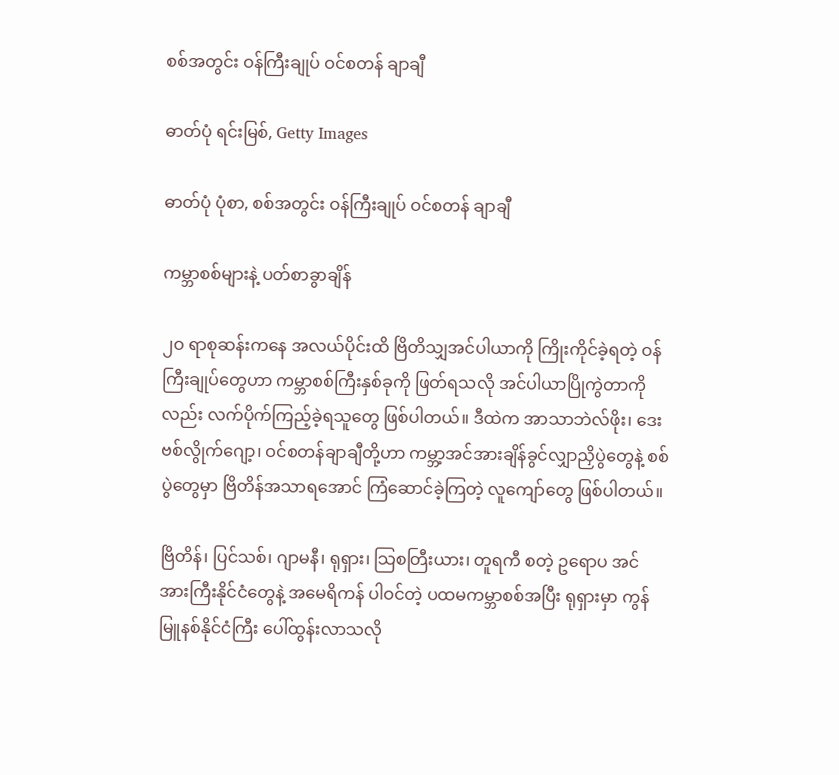စစ်အတွင်း ဝန်ကြီးချုပ် ဝင်စတန် ချာချီ

ဓာတ်ပုံ ရင်းမြစ်, Getty Images

ဓာတ်ပုံ ပုံစာ, စစ်အတွင်း ဝန်ကြီးချုပ် ဝင်စတန် ချာချီ

ကမ္ဘာစစ်များနဲ့ ပတ်စာခွာချိန်

၂ဝ ရာစုဆန်းကနေ အလယ်ပိုင်းထိ ဗြိတိသျှအင်ပါယာကို ကြိုးကိုင်ခဲ့ရတဲ့ ဝန်ကြီးချုပ်တွေဟာ ကမ္ဘာစစ်ကြီးနှစ်ခုကို ဖြတ်ရသလို အင်ပါယာပြိုကွဲတာကိုလည်း လက်ပိုက်ကြည့်ခဲ့ရသူတွေ ဖြစ်ပါတယ်။ ဒီထဲက အာသာဘဲလ်ဖိုး၊ ဒေးဗစ်လွိုက်ဂျော့၊ ဝင်စတန်ချာချီတို့ဟာ ကမ္ဘာ့အင်အားချိန်ခွင်လျှာညှိပွဲတွေနဲ့ စစ်ပွဲတွေမှာ ဗြိတိန်အသာရအောင် ကြံဆောင်ခဲ့ကြတဲ့ လူကျော်တွေ ဖြစ်ပါတယ်။

ဗြိတိန်၊ ပြင်သစ်၊ ဂျာမနီ၊ ရုရှား၊ သြစတြီးယား၊ တူရကီ စတဲ့ ဥရောပ အင်အားကြီးနိုင်ငံတွေနဲ့ အမေရိကန် ပါဝင်တဲ့ ပထမကမ္ဘာစစ်အပြီး ရုရှားမှာ ကွန်မြူနစ်နိုင်ငံကြီး ပေါ်ထွန်းလာသလို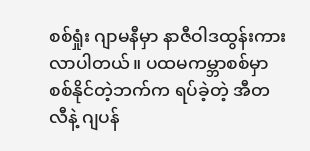စစ်ရှုံး ဂျာမနီမှာ နာဇီဝါဒထွန်းကားလာပါတယ်။ ပထမကမ္ဘာစစ်မှာ စစ်နိုင်တဲ့ဘက်က ရပ်ခဲ့တဲ့ အီတလီနဲ့ ဂျပန်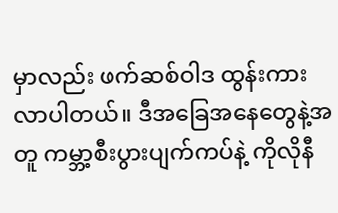မှာလည်း ဖက်ဆစ်ဝါဒ ထွန်းကားလာပါတယ်။ ဒီအခြေအနေတွေနဲ့အတူ ကမ္ဘာ့စီးပွားပျက်ကပ်နဲ့ ကိုလိုနီ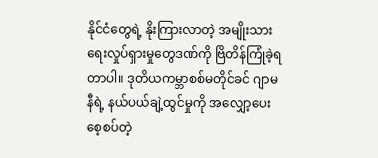နိုင်ငံတွေရဲ့ နိုးကြားလာတဲ့ အမျိုးသားရေးလှုပ်ရှားမှုတွေဒဏ်ကို ဗြိတိန်ကြုံခဲ့ရတာပါ။ ဒုတိယကမ္ဘာစစ်မတိုင်ခင် ဂျာမနီရဲ့ နယ်ပယ်ချဲ့ထွင်မှုကို အလျှော့ပေးစေ့စပ်တဲ့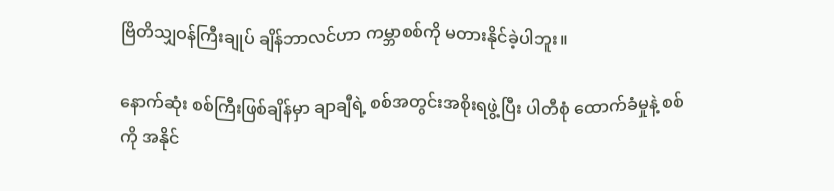ဗြိတိသျှဝန်ကြီးချုပ် ချိန်ဘာလင်ဟာ ကမ္ဘာစစ်ကို မတားနိုင်ခဲ့ပါဘူး။

နောက်ဆုံး စစ်ကြီးဖြစ်ချိန်မှာ ချာချီရဲ့ စစ်အတွင်းအစိုးရဖွဲ့ပြီး ပါတီစုံ ထောက်ခံမှုနဲ့ စစ်ကို အနိုင်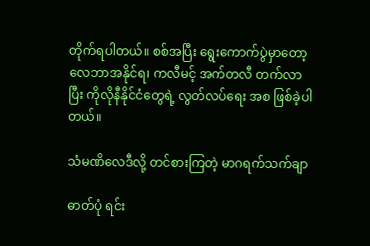တိုက်ရပါတယ်။ စစ်အပြီး ရွေးကောက်ပွဲမှာတော့ လေဘာအနိုင်ရ၊ ကလီမင့် အက်တလီ တက်လာပြီး ကိုလိုနီနိုင်ငံတွေရဲ့ လွတ်လပ်ရေး အစ ဖြစ်ခဲ့ပါတယ်။

သံမဏိလေဒီလို့ တင်စားကြတဲ့ မာဂရက်သက်ချာ

ဓာတ်ပုံ ရင်း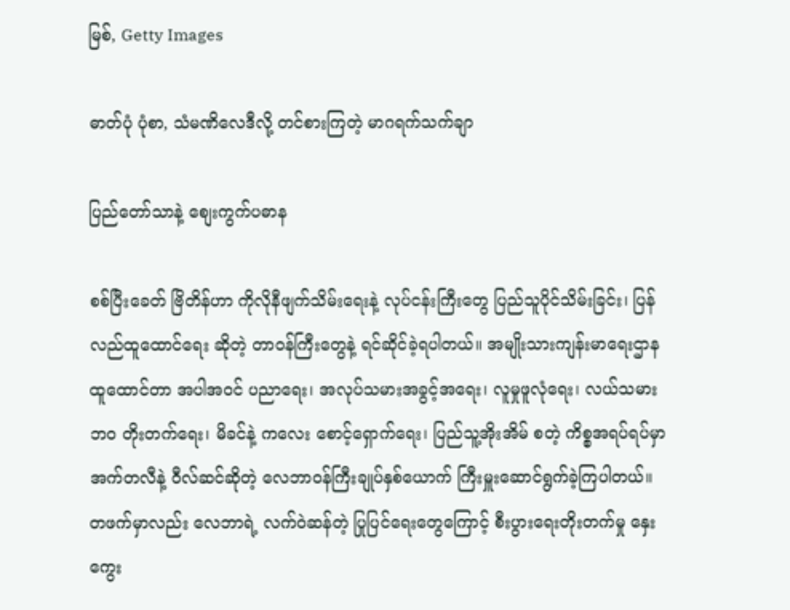မြစ်, Getty Images

ဓာတ်ပုံ ပုံစာ, သံမဏိလေဒီလို့ တင်စားကြတဲ့ မာဂရက်သက်ချာ

ပြည်တော်သာနဲ့ စျေးကွက်ပဓာန

စစ်ပြီးခေတ် ဗြိတိန်ဟာ ကိုလိုနီဖျက်သိမ်းရေးနဲ့ လုပ်ငန်းကြီးတွေ ပြည်သူပိုင်သိမ်းခြင်း၊ ပြန်လည်ထူထောင်ရေး ဆိုတဲ့ တာဝန်ကြီးတွေနဲ့ ရင်ဆိုင်ခဲ့ရပါတယ်။ အမျိုးသားကျန်းမာရေးဌာနထူထောင်တာ အပါအဝင် ပညာရေး၊ အလုပ်သမားအခွင့်အရေး၊ လူမှုဖူလုံရေး၊ လယ်သမားဘဝ တိုးတက်ရေး၊ မိခင်နဲ့ ကလေး စောင့်ရှောက်ရေး၊ ပြည်သူ့အိုးအိမ် စတဲ့ ကိစ္စအရပ်ရပ်မှာ အက်တလီနဲ့ ဝီလ်ဆင်ဆိုတဲ့ လေဘာဝန်ကြီးချုပ်နှစ်ယောက် ကြီးမှူးဆောင်ရွက်ခဲ့ကြပါတယ်။ တဖက်မှာလည်း လေဘာရဲ့ လက်ဝဲဆန်တဲ့ ပြုပြင်ရေးတွေကြောင့် စီးပွားရေးတိုးတက်မှု နှေးကွေး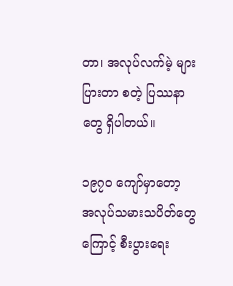တာ၊ အလုပ်လက်မဲ့ များပြားတာ စတဲ့ ပြဿနာတွေ ရှိပါတယ်။

၁၉၇ဝ ကျော်မှာတော့ အလုပ်သမားသပိတ်တွေကြောင့် စီးပွားရေး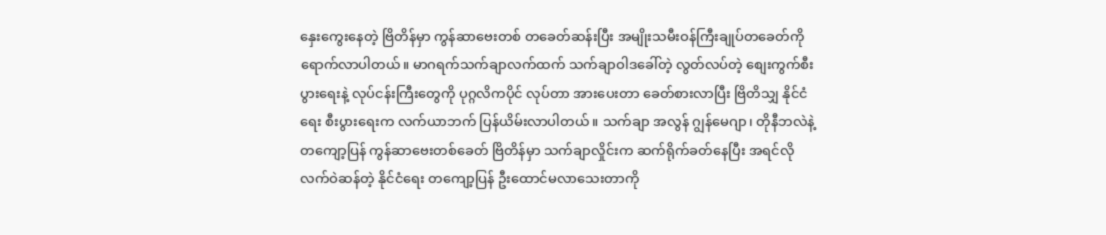နှေးကွေးနေတဲ့ ဗြိတိန်မှာ ကွန်ဆာဗေးတစ် တခေတ်ဆန်းပြီး အမျိုးသမီးဝန်ကြီးချုပ်တခေတ်ကို ရောက်လာပါတယ်။ မာဂရက်သက်ချာလက်ထက် သက်ချာဝါဒခေါ်တဲ့ လွတ်လပ်တဲ့ စျေးကွက်စီးပွားရေးနဲ့ လုပ်ငန်းကြီးတွေကို ပုဂ္ဂလိကပိုင် လုပ်တာ အားပေးတာ ခေတ်စားလာပြီး ဗြိတိသျှ နိုင်ငံရေး စီးပွားရေးက လက်ယာဘက် ပြန်ယိမ်းလာပါတယ်။ သက်ချာ အလွန် ဂျွန်မေဂျာ၊ တိုနီဘလဲနဲ့ တကျော့ပြန် ကွန်ဆာဗေးတစ်ခေတ် ဗြိတိန်မှာ သက်ချာလှိုင်းက ဆက်ရိုက်ခတ်နေပြီး အရင်လို လက်ဝဲဆန်တဲ့ နိုင်ငံရေး တကျော့ပြန် ဦးထောင်မလာသေးတာကို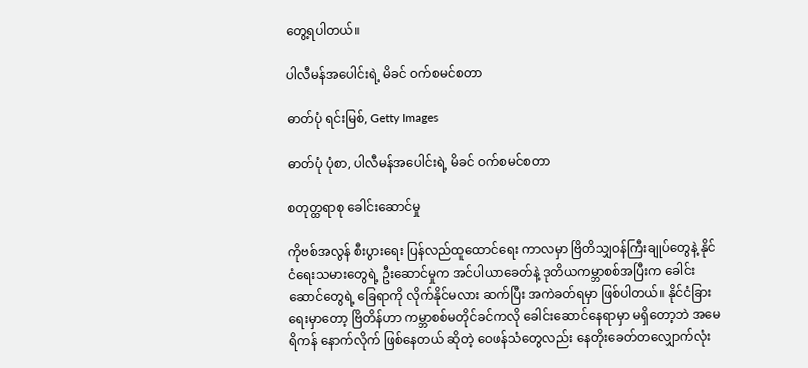တွေ့ရပါတယ်။

ပါလီမန်အပေါင်းရဲ့ မိခင် ဝက်စမင်စတာ

ဓာတ်ပုံ ရင်းမြစ်, Getty Images

ဓာတ်ပုံ ပုံစာ, ပါလီမန်အပေါင်းရဲ့ မိခင် ဝက်စမင်စတာ

စတုတ္ထရာစု ခေါင်းဆောင်မှု

ကိုဗစ်အလွန် စီးပွားရေး ပြန်လည်ထူထောင်ရေး ကာလမှာ ဗြိတိသျှဝန်ကြီးချုပ်တွေနဲ့ နိုင်ငံရေးသမားတွေရဲ့ ဦးဆောင်မှုက အင်ပါယာခေတ်နဲ့ ဒုတိယကမ္ဘာစစ်အပြီးက ခေါင်းဆောင်တွေရဲ့ ခြေရာကို လိုက်နိုင်မလား ဆက်ပြီး အကဲခတ်ရမှာ ဖြစ်ပါတယ်။ နိုင်ငံခြားရေးမှာတော့ ဗြိတိန်ဟာ ကမ္ဘာစစ်မတိုင်ခင်ကလို ခေါင်းဆောင်နေရာမှာ မရှိတော့ဘဲ အမေရိကန် နောက်လိုက် ဖြစ်နေတယ် ဆိုတဲ့ ဝေဖန်သံတွေလည်း နေတိုးခေတ်တလျှောက်လုံး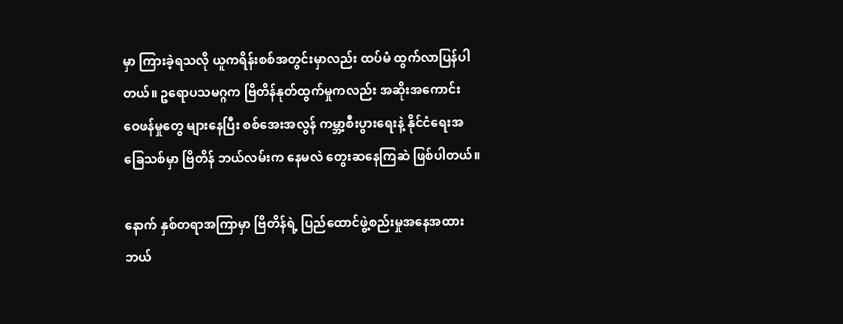မှာ ကြားခဲ့ရသလို ယူကရိန်းစစ်အတွင်းမှာလည်း ထပ်မံ ထွက်လာပြန်ပါတယ်။ ဥရောပသမဂ္ဂက ဗြိတိန်နုတ်ထွက်မှုကလည်း အဆိုးအကောင်း ဝေဖန်မှုတွေ များနေပြီး စစ်အေးအလွန် ကမ္ဘာ့စီးပွားရေးနဲ့ နိုင်ငံရေးအခြေသစ်မှာ ဗြိတိန် ဘယ်လမ်းက နေမလဲ တွေးဆနေကြဆဲ ဖြစ်ပါတယ်။

နောက် နှစ်တရာအကြာမှာ ဗြိတိန်ရဲ့ ပြည်ထောင်ဖွဲ့စည်းမှုအနေအထား ဘယ်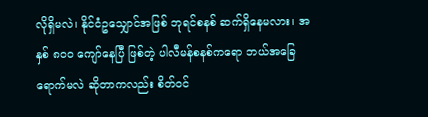လိုရှိမလဲ၊ နိုင်ငံဥသျှောင်အဖြစ် ဘုရင်စနစ် ဆက်ရှိနေမလား၊ အနှစ် ၈ဝဝ ကျော်နေပြီ ဖြစ်တဲ့ ပါလီမန်စနစ်ကရော ဘယ်အခြေ ရောက်မလဲ ဆိုတာကလည်း စိတ်ဝင်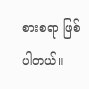စားစရာ ဖြစ်ပါတယ်။